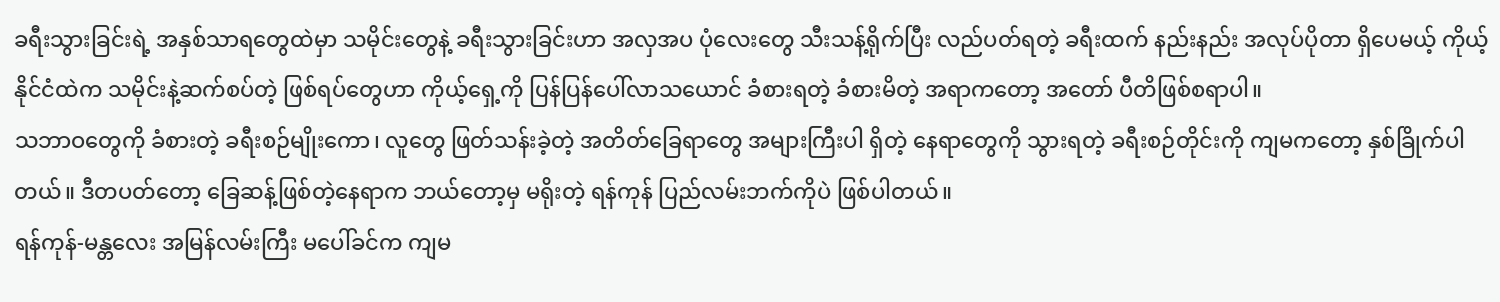ခရီးသွားခြင်းရဲ့ အနှစ်သာရတွေထဲမှာ သမိုင်းတွေနဲ့ ခရီးသွားခြင်းဟာ အလှအပ ပုံလေးတွေ သီးသန့်ရိုက်ပြီး လည်ပတ်ရတဲ့ ခရီးထက် နည်းနည်း အလုပ်ပိုတာ ရှိပေမယ့် ကိုယ့်နိုင်ငံထဲက သမိုင်းနဲ့ဆက်စပ်တဲ့ ဖြစ်ရပ်တွေဟာ ကိုယ့်ရှေ့ကို ပြန်ပြန်ပေါ်လာသယောင် ခံစားရတဲ့ ခံစားမိတဲ့ အရာကတော့ အတော် ပီတိဖြစ်စရာပါ။
သဘာဝတွေကို ခံစားတဲ့ ခရီးစဉ်မျိုးကော၊ လူတွေ ဖြတ်သန်းခဲ့တဲ့ အတိတ်ခြေရာတွေ အများကြီးပါ ရှိတဲ့ နေရာတွေကို သွားရတဲ့ ခရီးစဉ်တိုင်းကို ကျမကတော့ နှစ်ခြိုက်ပါတယ်။ ဒီတပတ်တော့ ခြေဆန့်ဖြစ်တဲ့နေရာက ဘယ်တော့မှ မရိုးတဲ့ ရန်ကုန် ပြည်လမ်းဘက်ကိုပဲ ဖြစ်ပါတယ်။
ရန်ကုန်-မန္တလေး အမြန်လမ်းကြီး မပေါ်ခင်က ကျမ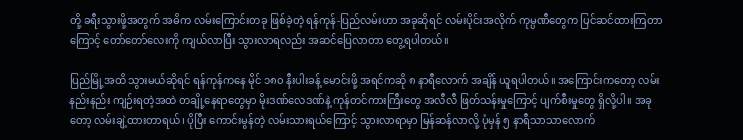တို့ ခရီးသွားဖို့အတွက် အဓိက လမ်းကြောင်းတခု ဖြစ်ခဲ့တဲ့ ရန်ကုန်-ပြည်လမ်းဟာ အခုဆိုရင် လမ်းပိုင်းအလိုက် ကုမ္ပဏီတွေက ပြင်ဆင်ထားကြတာကြောင့် တော်တော်လေးကို ကျယ်လာပြီး သွားလာရလည်း အဆင်ပြေလာတာ တွေ့ရပါတယ်။

ပြည်မြို့အထိ သွားမယ်ဆိုရင် ရန်ကုန်ကနေ မိုင် ၁၈၀ နီးပါးခန့် မောင်းဖို့ အရင်ကဆို ၈ နာရီလောက် အချိန် ယူရပါတယ်။ အကြောင်းကတော့ လမ်းနည်းနည်း ကျဉ်းရတဲ့အထဲ တချို့နေရာတွေမှာ မိုးဒဏ်လေဒဏ်နဲ့ ကုန်တင်ကားကြီးတွေ အလီလီ ဖြတ်သန်းမှုကြောင့် ပျက်စီးမှုတွေ ရှိလို့ပါ။ အခုတော့ လမ်းချဲ့ထားတာရယ်၊ ပိုပြီး ကောင်းမွန်တဲ့ လမ်းသားရယ်ကြောင့် သွားလာရာမှာ မြန်ဆန်လာလို့ ပုံမှန် ၅ နာရီသာသာလောက်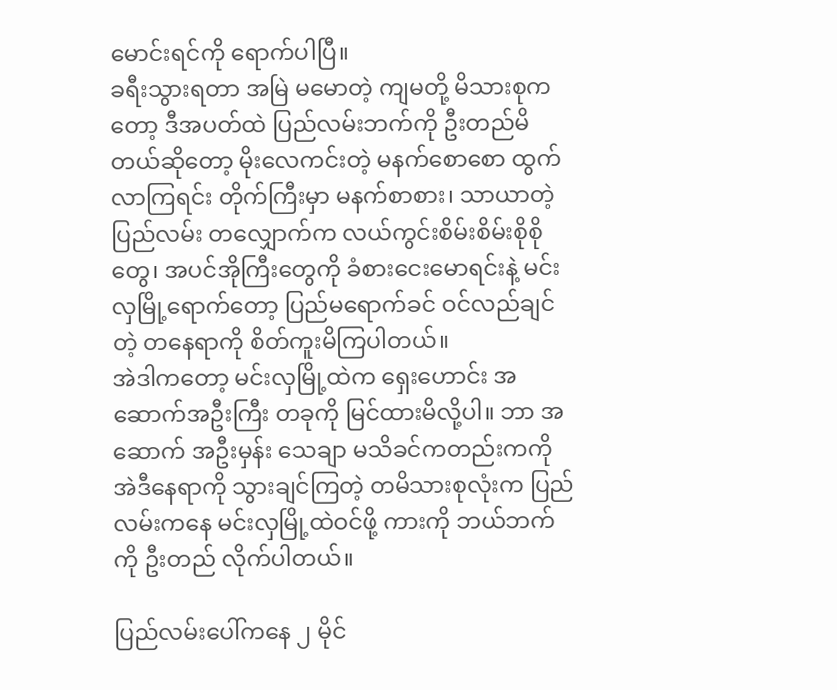မောင်းရင်ကို ရောက်ပါပြီ။
ခရီးသွားရတာ အမြဲ မမောတဲ့ ကျမတို့ မိသားစုကတော့ ဒီအပတ်ထဲ ပြည်လမ်းဘက်ကို ဦးတည်မိတယ်ဆိုတော့ မိုးလေကင်းတဲ့ မနက်စောစော ထွက်လာကြရင်း တိုက်ကြီးမှာ မနက်စာစား၊ သာယာတဲ့ ပြည်လမ်း တလျှောက်က လယ်ကွင်းစိမ်းစိမ်းစိုစိုတွေ၊ အပင်အိုကြီးတွေကို ခံစားငေးမောရင်းနဲ့ မင်းလှမြို့ရောက်တော့ ပြည်မရောက်ခင် ဝင်လည်ချင်တဲ့ တနေရာကို စိတ်ကူးမိကြပါတယ်။
အဲဒါကတော့ မင်းလှမြို့ထဲက ရှေးဟောင်း အဆောက်အဦးကြီး တခုကို မြင်ထားမိလို့ပါ။ ဘာ အဆောက် အဦးမှန်း သေချာ မသိခင်ကတည်းကကို အဲဒီနေရာကို သွားချင်ကြတဲ့ တမိသားစုလုံးက ပြည်လမ်းကနေ မင်းလှမြို့ထဲဝင်ဖို့ ကားကို ဘယ်ဘက်ကို ဦးတည် လိုက်ပါတယ်။

ပြည်လမ်းပေါ်ကနေ ၂ မိုင်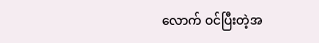လောက် ဝင်ပြီးတဲ့အ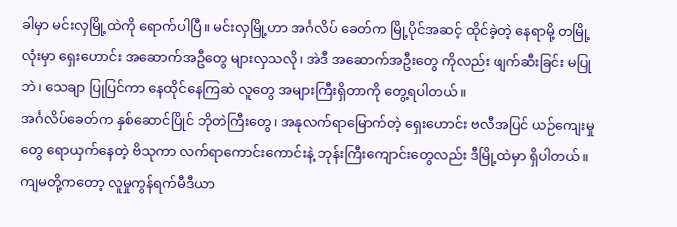ခါမှာ မင်းလှမြို့ထဲကို ရောက်ပါပြီ။ မင်းလှမြို့ဟာ အင်္ဂလိပ် ခေတ်က မြို့ပိုင်အဆင့် ထိုင်ခဲ့တဲ့ နေရာမို့ တမြို့လုံးမှာ ရှေးဟောင်း အဆောက်အဦတွေ များလှသလို၊ အဲဒီ အဆောက်အဦးတွေ ကိုလည်း ဖျက်ဆီးခြင်း မပြုဘဲ၊ သေချာ ပြုပြင်ကာ နေထိုင်နေကြဆဲ လူတွေ အများကြီးရှိတာကို တွေ့ရပါတယ်။
အင်္ဂလိပ်ခေတ်က နှစ်ဆောင်ပြိုင် ဘိုတဲကြီးတွေ၊ အနုလက်ရာမြောက်တဲ့ ရှေးဟောင်း ဗလီအပြင် ယဉ်ကျေးမှုတွေ ရောယှက်နေတဲ့ ဗိသုကာ လက်ရာကောင်းကောင်းနဲ့ ဘုန်းကြီးကျောင်းတွေလည်း ဒီမြို့ထဲမှာ ရှိပါတယ်။
ကျမတို့ကတော့ လူမှုကွန်ရက်မီဒီယာ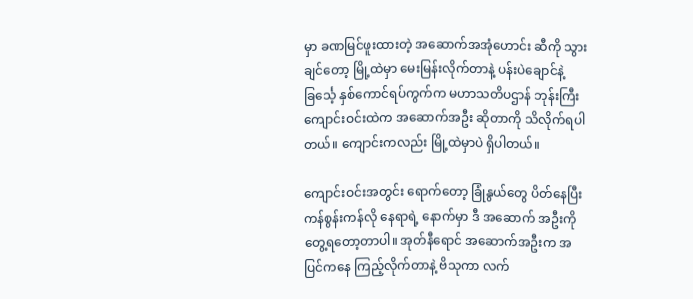မှာ ခဏမြင်ဖူးထားတဲ့ အဆောက်အအုံဟောင်း ဆီကို သွားချင်တော့ မြို့ထဲမှာ မေးမြန်းလိုက်တာနဲ့ ပန်းပဲချောင်နဲ့ ခြင်္သေ့ နှစ်ကောင်ရပ်ကွက်က မဟာသတိပဌာန် ဘုန်းကြီး ကျောင်းဝင်းထဲက အဆောက်အဦး ဆိုတာကို သိလိုက်ရပါတယ်။ ကျောင်းကလည်း မြို့ထဲမှာပဲ ရှိပါတယ်။

ကျောင်းဝင်းအတွင်း ရောက်တော့ ခြုံနွယ်တွေ ပိတ်နေပြီး ကန်စွန်းကန်လို နေရာရဲ့ နောက်မှာ ဒီ အဆောက် အဦးကို တွေ့ရတော့တာပါ။ အုတ်နီရောင် အဆောက်အဦးက အပြင်ကနေ ကြည့်လိုက်တာနဲ့ ဗိသုကာ လက်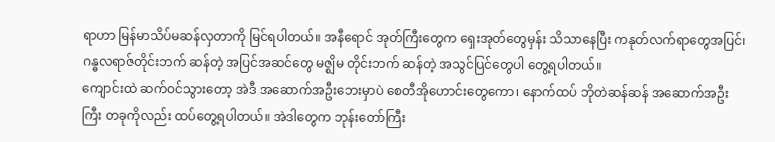ရာဟာ မြန်မာသိပ်မဆန်လှတာကို မြင်ရပါတယ်။ အနီရောင် အုတ်ကြီးတွေက ရှေးအုတ်တွေမှန်း သိသာနေပြီး ကနုတ်လက်ရာတွေအပြင်၊ ဂန္ဓလရာဇ်တိုင်းဘက် ဆန်တဲ့ အပြင်အဆင်တွေ မဇ္ဈိမ တိုင်းဘက် ဆန်တဲ့ အသွင်ပြင်တွေပါ တွေ့ရပါတယ်။
ကျောင်းထဲ ဆက်ဝင်သွားတော့ အဲဒီ အဆောက်အဦးဘေးမှာပဲ စေတီအိုဟောင်းတွေကော၊ နောက်ထပ် ဘိုတဲဆန်ဆန် အဆောက်အဦးကြီး တခုကိုလည်း ထပ်တွေ့ရပါတယ်။ အဲဒါတွေက ဘုန်းတော်ကြီး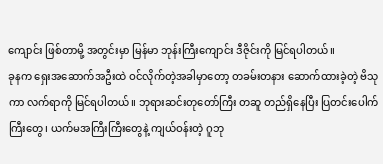ကျောင်း ဖြစ်တာမို့ အတွင်းမှာ မြန်မာ ဘုန်းကြီးကျောင်း ဒီဇိုင်းကို မြင်ရပါတယ်။
ခုနက ရှေးအဆောက်အဦးထဲ ဝင်လိုက်တဲ့အခါမှာတော့ တခမ်းတနား ဆောက်ထားခဲ့တဲ့ ဗိသုကာ လက်ရာကို မြင်ရပါတယ်။ ဘုရားဆင်းတုတော်ကြီး တဆူ တည်ရှိနေပြီး ပြတင်းပေါက်ကြီးတွေ၊ ယက်မအကြီးကြီးတွေနဲ့ ကျယ်ဝန်းတဲ့ ဂူဘု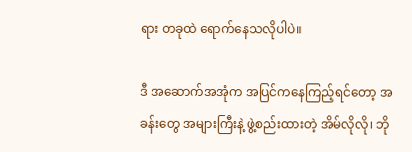ရား တခုထဲ ရောက်နေသလိုပါပဲ။

ဒီ အဆောက်အအုံက အပြင်ကနေကြည့်ရင်တော့ အခန်းတွေ အများကြီးနဲ့ ဖွဲ့စည်းထားတဲ့ အိမ်လိုလို၊ ဘို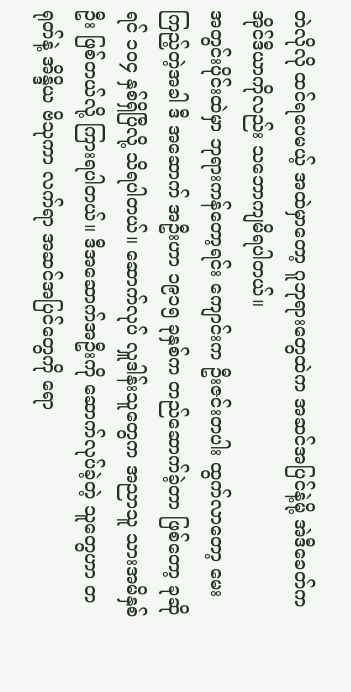တဲလိုလို ထင်ရပေမယ့် အထဲမှာတော့ ဂူဘုရားတွေထဲက အဆင်အပြင်နဲ့မို့ အဲဒီခေတ်က အိုင်ဒီယာကိုလည်း သဘောကျမိရပါတယ်။
အတွင်းပိုင်းထဲမှာ ဘုရားကန်တော့ရင်း ကျောင်းက ဦးဇင်းတပါး ထွက်လာတော့ မေးကြည့်တဲ့အခါ ဒီ အဆောက် အဦးဟာ ၁၉၁၅ ခုနှစ်က တည်ဆောက်ခဲ့တာ ဖြစ်တော့ ခုဆိုရင် ၁၀၄ နှစ်ရှိပြီလို့ သိရပါတယ်။ ဆောက်လုပ် လှူဒါန်းသူတွေက အညာသူ သားအမိနှစ်ဦး ဖြစ်တယ်လို့ ကြားရပါတယ်။ ဒီအဆောက်အဦးကို ဆောက်လုပ်ခဲ့တဲ့ သူတွေဟာ တရုတ်နဲ့ အိန္ဒိယ ဗိသုကာ လက်ရာ အဆင်အပြင်တွေကို ရော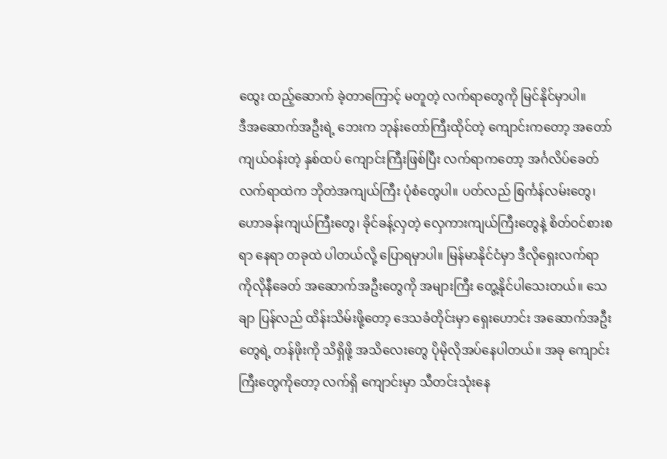ထွေး ထည့်ဆောက် ခဲ့တာကြောင့် မတူတဲ့ လက်ရာတွေကို မြင်နိုင်မှာပါ။
ဒီအဆောက်အဦးရဲ့ ဘေးက ဘုန်းတော်ကြီးထိုင်တဲ့ ကျောင်းကတော့ အတော်ကျယ်ဝန်းတဲ့ နှစ်ထပ် ကျောင်းကြီးဖြစ်ပြီး လက်ရာကတော့ အင်္ဂလိပ်ခေတ် လက်ရာထဲက ဘိုတဲအကျယ်ကြီး ပုံစံတွေပါ။ ပတ်လည် စြင်္ကန်လမ်းတွေ၊ ဟောခန်းကျယ်ကြီးတွေ၊ ခိုင်ခန့်လှတဲ့ လှေကားကျယ်ကြီးတွေနဲ့ စိတ်ဝင်စားစရာ နေရာ တခုထဲ ပါတယ်လို့ ပြောရမှာပါ။ မြန်မာနိုင်ငံမှာ ဒီလိုရှေးလက်ရာ ကိုလိုနီခေတ် အဆောက်အဦးတွေကို အများကြီး တွေ့နိုင်ပါသေးတယ်။ သေချာ ပြန်လည် ထိန်းသိမ်းဖို့တော့ ဒေသခံတိုင်းမှာ ရှေးဟောင်း အဆောက်အဦးတွေရဲ့ တန်ဖိုးကို သိရှိဖို့ အသိလေးတွေ ပိုမိုလိုအပ်နေပါတယ်။ အခု ကျောင်းကြီးတွေကိုတော့ လက်ရှိ ကျောင်းမှာ သီတင်းသုံးနေ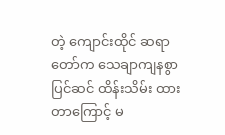တဲ့ ကျောင်းထိုင် ဆရာတော်က သေချာကျနစွာ ပြင်ဆင် ထိန်းသိမ်း ထားတာကြောင့် မ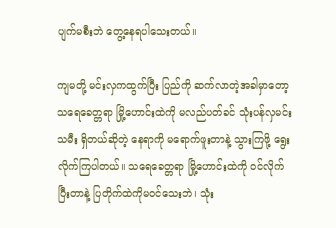ပျက်မစီးဘဲ တွေ့နေရပါသေးတယ်။

ကျမတို့ မင်းလှကထွက်ပြီး ပြည်ကို ဆက်လာတဲ့အခါမှာတော့ သရေခေတ္တရာ မြို့ဟောင်းထဲကို မလည်ပတ်ခင် သုံးပန်လှမင်းသမီး ရှိတယ်ဆိုတဲ့ နေရာကို မရောက်ဖူးတာနဲ့ သွားကြဖို့ ရွေးလိုက်ကြပါတယ်။ သရေခေတ္တရာ မြို့ဟောင်းထဲကို ဝင်လိုက်ပြီးတာနဲ့ ပြတိုက်ထဲကိုမဝင်သေးဘဲ၊ သုံး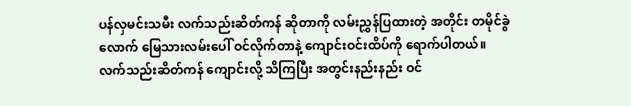ပန်လှမင်းသမီး လက်သည်းဆိတ်ကန် ဆိုတာကို လမ်းညွှန်ပြထားတဲ့ အတိုင်း တမိုင်ခွဲလောက် မြေသားလမ်းပေါ် ဝင်လိုက်တာနဲ့ ကျောင်းဝင်းထိပ်ကို ရောက်ပါတယ်။
လက်သည်းဆိတ်ကန် ကျောင်းလို့ သိကြပြီး အတွင်းနည်းနည်း ဝင်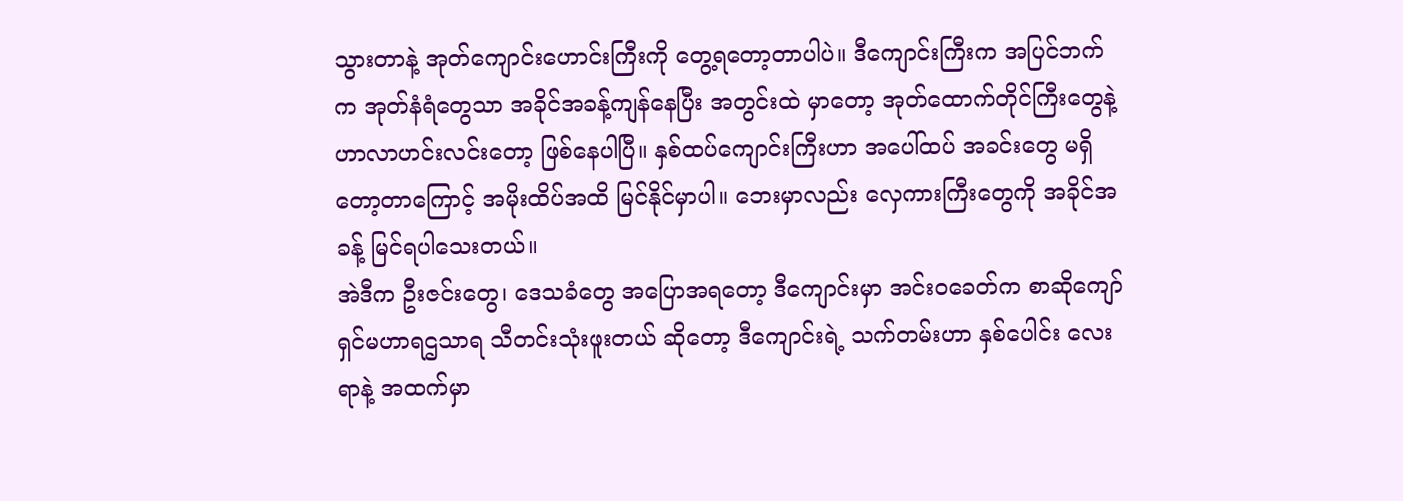သွားတာနဲ့ အုတ်ကျောင်းဟောင်းကြီးကို တွေ့ရတော့တာပါပဲ။ ဒီကျောင်းကြီးက အပြင်ဘက်က အုတ်နံရံတွေသာ အခိုင်အခန့်ကျန်နေပြီး အတွင်းထဲ မှာတော့ အုတ်ထောက်တိုင်ကြီးတွေနဲ့ ဟာလာဟင်းလင်းတော့ ဖြစ်နေပါပြီ။ နှစ်ထပ်ကျောင်းကြီးဟာ အပေါ်ထပ် အခင်းတွေ မရှိတော့တာကြောင့် အမိုးထိပ်အထိ မြင်နိုင်မှာပါ။ ဘေးမှာလည်း လှေကားကြီးတွေကို အခိုင်အခန့် မြင်ရပါသေးတယ်။
အဲဒီက ဦးဇင်းတွေ၊ ဒေသခံတွေ အပြောအရတော့ ဒီကျောင်းမှာ အင်းဝခေတ်က စာဆိုကျော် ရှင်မဟာရဌသာရ သီတင်းသုံးဖူးတယ် ဆိုတော့ ဒီကျောင်းရဲ့ သက်တမ်းဟာ နှစ်ပေါင်း လေးရာနဲ့ အထက်မှာ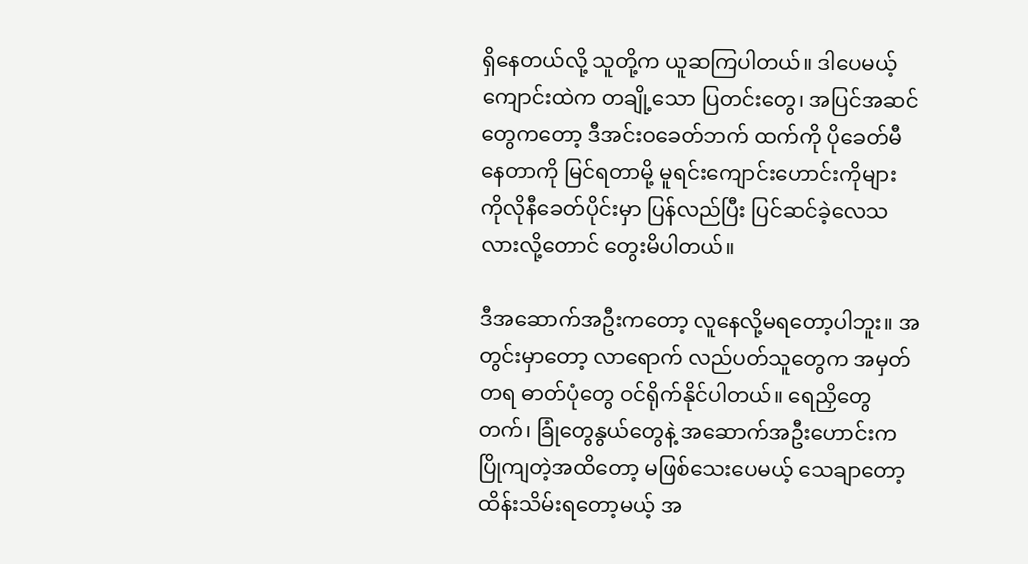ရှိနေတယ်လို့ သူတို့က ယူဆကြပါတယ်။ ဒါပေမယ့် ကျောင်းထဲက တချို့သော ပြတင်းတွေ၊ အပြင်အဆင် တွေကတော့ ဒီအင်းဝခေတ်ဘက် ထက်ကို ပိုခေတ်မီနေတာကို မြင်ရတာမို့ မူရင်းကျောင်းဟောင်းကိုများ ကိုလိုနီခေတ်ပိုင်းမှာ ပြန်လည်ပြီး ပြင်ဆင်ခဲ့လေသလားလို့တောင် တွေးမိပါတယ်။

ဒီအဆောက်အဦးကတော့ လူနေလို့မရတော့ပါဘူး။ အတွင်းမှာတော့ လာရောက် လည်ပတ်သူတွေက အမှတ်တရ ဓာတ်ပုံတွေ ဝင်ရိုက်နိုင်ပါတယ်။ ရေညှိတွေတက်၊ ခြုံတွေနွယ်တွေနဲ့ အဆောက်အဦးဟောင်းက ပြိုကျတဲ့အထိတော့ မဖြစ်သေးပေမယ့် သေချာတော့ ထိန်းသိမ်းရတော့မယ့် အ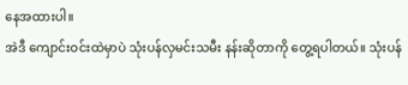နေအထားပါ။
အဲဒီ ကျောင်းဝင်းထဲမှာပဲ သုံးပန်လှမင်းသမီး နန်းဆိုတာကို တွေ့ရပါတယ်။ သုံးပန်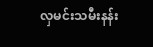လှမင်းသမီးနန်း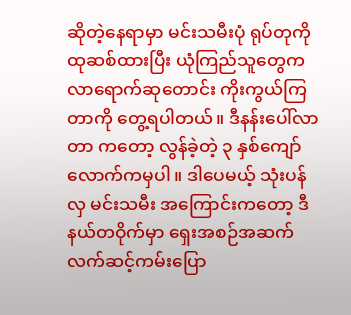ဆိုတဲ့နေရာမှာ မင်းသမီးပုံ ရုပ်တုကို ထုဆစ်ထားပြီး ယုံကြည်သူတွေက လာရောက်ဆုတောင်း ကိုးကွယ်ကြတာကို တွေ့ရပါတယ်။ ဒီနန်းပေါ်လာတာ ကတော့ လွန်ခဲ့တဲ့ ၃ နှစ်ကျော်လောက်ကမှပါ။ ဒါပေမယ့် သုံးပန်လှ မင်းသမီး အကြောင်းကတော့ ဒီနယ်တဝိုက်မှာ ရှေးအစဉ်အဆက် လက်ဆင့်ကမ်းပြော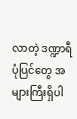လာတဲ့ ဒဏ္ဍာရီပုံပြင်တွေ အများကြီးရှိပါ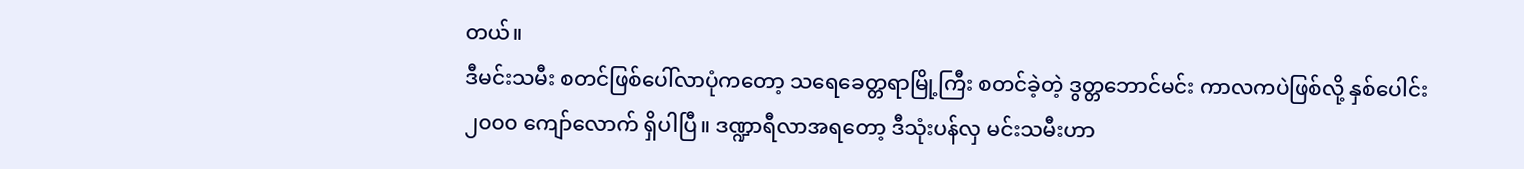တယ်။
ဒီမင်းသမီး စတင်ဖြစ်ပေါ်လာပုံကတော့ သရေခေတ္တရာမြို့ကြီး စတင်ခဲ့တဲ့ ဒွတ္တဘောင်မင်း ကာလကပဲဖြစ်လို့ နှစ်ပေါင်း ၂၀၀၀ ကျော်လောက် ရှိပါပြီ။ ဒဏ္ဍာရီလာအရတော့ ဒီသုံးပန်လှ မင်းသမီးဟာ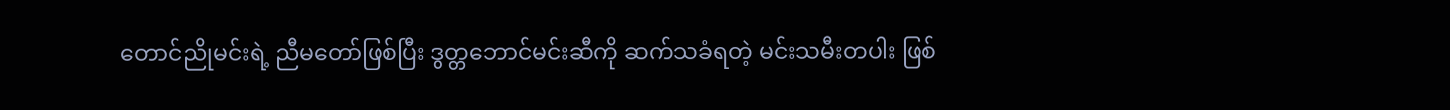တောင်ညိုမင်းရဲ့ ညီမတော်ဖြစ်ပြီး ဒွတ္တဘောင်မင်းဆီကို ဆက်သခံရတဲ့ မင်းသမီးတပါး ဖြစ်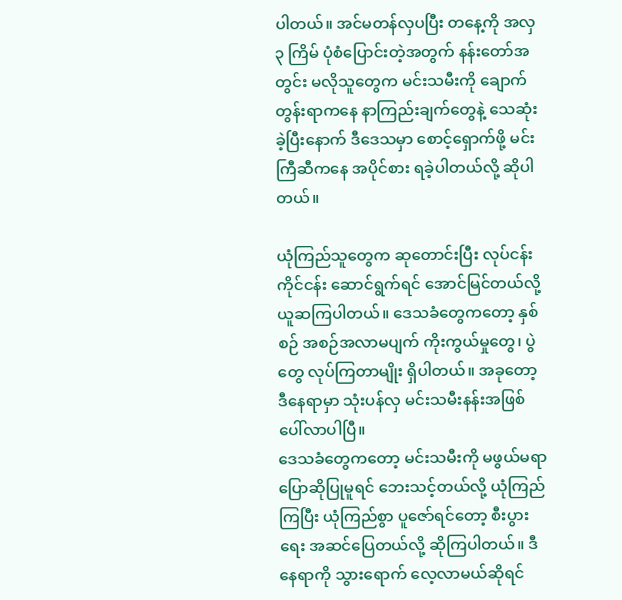ပါတယ်။ အင်မတန်လှပပြီး တနေ့ကို အလှ ၃ ကြိမ် ပုံစံပြောင်းတဲ့အတွက် နန်းတော်အတွင်း မလိုသူတွေက မင်းသမီးကို ချောက်တွန်းရာကနေ နာကြည်းချက်တွေနဲ့ သေဆုံးခဲ့ပြီးနောက် ဒီဒေသမှာ စောင့်ရှောက်ဖို့ မင်းကြီဆီကနေ အပိုင်စား ရခဲ့ပါတယ်လို့ ဆိုပါတယ်။

ယုံကြည်သူတွေက ဆုတောင်းပြီး လုပ်ငန်းကိုင်ငန်း ဆောင်ရွက်ရင် အောင်မြင်တယ်လို့ ယူဆကြပါတယ်။ ဒေသခံတွေကတော့ နှစ်စဉ် အစဉ်အလာမပျက် ကိုးကွယ်မှုတွေ၊ ပွဲတွေ လုပ်ကြတာမျိုး ရှိပါတယ်။ အခုတော့ ဒီနေရာမှာ သုံးပန်လှ မင်းသမီးနန်းအဖြစ် ပေါ်လာပါပြီ။
ဒေသခံတွေကတော့ မင်းသမီးကို မဖွယ်မရာ ပြောဆိုပြုမူရင် ဘေးသင့်တယ်လို့ ယုံကြည်ကြပြီး ယုံကြည်စွာ ပူဇော်ရင်တော့ စီးပွားရေး အဆင်ပြေတယ်လို့ ဆိုကြပါတယ်။ ဒီနေရာကို သွားရောက် လေ့လာမယ်ဆိုရင်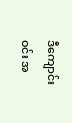ဒီကျောင်းဝင်း အ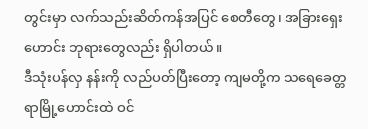တွင်းမှာ လက်သည်းဆိတ်ကန်အပြင် စေတီတွေ၊ အခြားရှေးဟောင်း ဘုရားတွေလည်း ရှိပါတယ်။
ဒီသုံးပန်လှ နန်းကို လည်ပတ်ပြီးတော့ ကျမတို့က သရေခေတ္တရာမြို့ဟောင်းထဲ ဝင်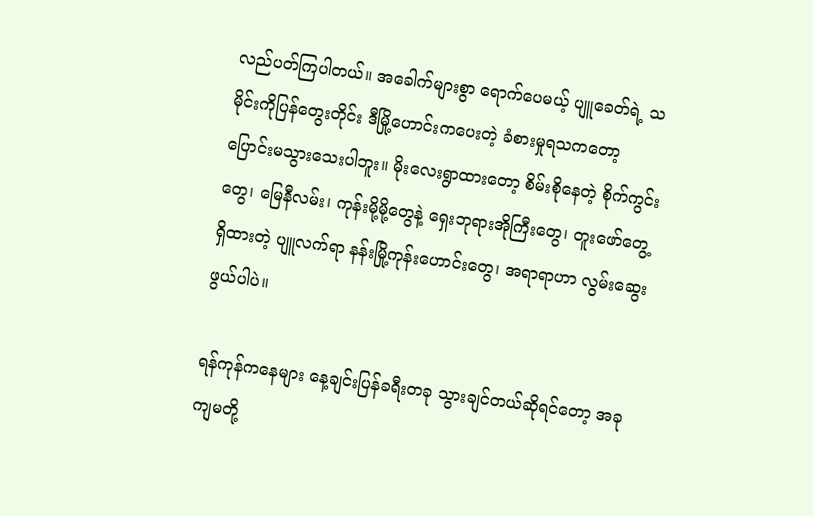လည်ပတ်ကြပါတယ်။ အခေါက်များစွာ ရောက်ပေမယ့် ပျူခေတ်ရဲ့ သမိုင်းကိုပြန်တွေးတိုင်း ဒီမြို့ဟောင်းကပေးတဲ့ ခံစားမှုရသကတော့ ပြောင်းမသွားသေးပါဘူး။ မိုးလေးရွာထားတော့ စိမ်းစိုနေတဲ့ စိုက်ကွင်းတွေ၊ မြေနီလမ်း၊ ကုန်းမို့မို့တွေနဲ့ ရှေးဘုရားအိုကြီးတွေ၊ တူးဖော်တွေ့ရှိထားတဲ့ ပျူလက်ရာ နန်းမြို့ကုန်းဟောင်းတွေ၊ အရာရာဟာ လွမ်းဆွေး ဖွယ်ပါပဲ။

ရန်ကုန်ကနေများ နေ့ချင်းပြန်ခရီးတခု သွားချင်တယ်ဆိုရင်တော့ အခု ကျမတို့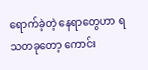ရောက်ခဲ့တဲ့ နေရာတွေဟာ ရသတခုတော့ ကောင်း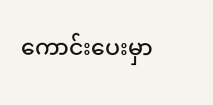ကောင်းပေးမှာ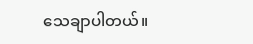သေချာပါတယ်။